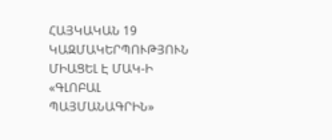ՀԱՅԿԱԿԱՆ 19 ԿԱԶՄԱԿԵՐՊՈՒԹՅՈՒՆ ՄԻԱՑԵԼ Է ՄԱԿ-Ի «ԳԼՈԲԱԼ ՊԱՅՄԱՆԱԳՐԻՆ»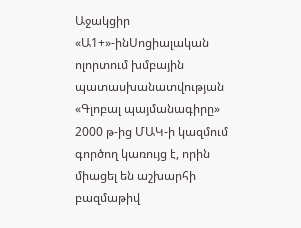Աջակցիր «Ա1+»-ինՍոցիալական ոլորտում խմբային պատասխանատվության «Գլոբալ պայմանագիրը» 2000 թ-ից ՄԱԿ-ի կազմում գործող կառույց է, որին միացել են աշխարհի բազմաթիվ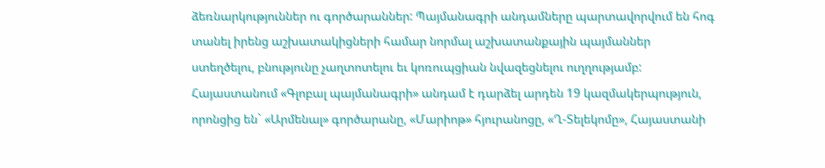ձեռնարկություններ ու գործարաններ: Պայմանագրի անդամները պարտավորվում են հոգ տանել իրենց աշխատակիցների համար նորմալ աշխատանքային պայմաններ ստեղծելու, բնությունը չաղտոտելու եւ կոռուպցիան նվազեցնելու ուղղությամբ:
Հայաստանում «Գլոբալ պայմանագրի» անդամ է դարձել արդեն 19 կազմակերպություն, որոնցից են` «Արմենալ» գործարանը, «Մարիոթ» հյուրանոցը, «Ղ-Տելեկոմը», Հայաստանի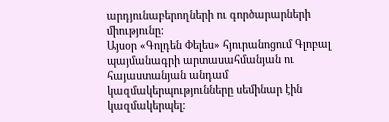արդյունաբերողների ու գործարարների միությունը:
Այսօր «Գոլդեն Փելես» հյուրանոցում Գլոբալ պայմանագրի արտասահմանյան ու հայաստանյան անդամ կազմակերպությունները սեմինար էին կազմակերպել: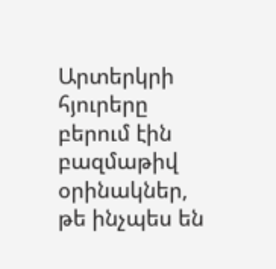Արտերկրի հյուրերը բերում էին բազմաթիվ օրինակներ, թե ինչպես են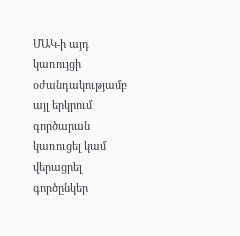ՄԱԿ-ի այդ կառույցի օժանդակությամբ այլ երկրում գործարան կառուցել կամ վերացրել գործընկեր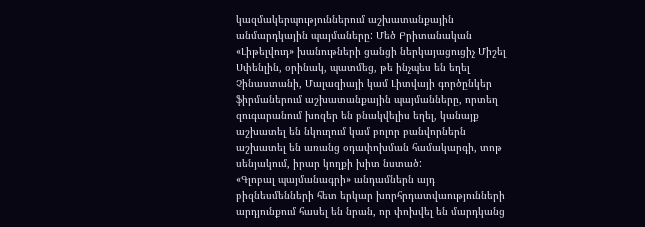կազմակերպություններում աշխատանքային անմարդկային պայմաները: Մեծ Բրիտանական «Լիթելվուդ» խանութների ցանցի ներկայացուցիչ Միշել Սփենլին, օրինակ, պատմեց, թե ինչպես են եղել Չինաստանի, Մալազիայի կամ Լիտվայի գործընկեր ֆիրմաներում աշխատանքային պայմանները, որտեղ զուգարանում խոզեր են բնակվելիս եղել, կանայք աշխատել են նկուղում կամ բոլոր բանվորներն աշխատել են առանց օդափոխման համակարգի, տոթ սենյակում, իրար կողքի խիտ նստած:
«Գլոբալ պայմանագրի» անդամներն այդ բիզնեսմենների հետ երկար խորհրդատվաությունների արդյունքում հասել են նրան, որ փոխվել են մարդկանց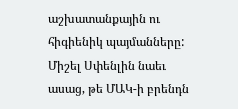աշխատանքային ու հիգիենիկ պայմանները: Միշել Սփենլին նաեւ ասաց, թե ՄԱԿ-ի բրենդն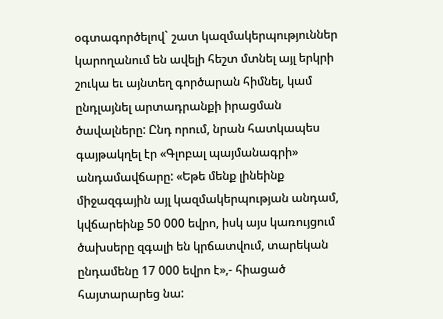օգտագործելով` շատ կազմակերպություններ կարողանում են ավելի հեշտ մտնել այլ երկրի շուկա եւ այնտեղ գործարան հիմնել, կամ ընդլայնել արտադրանքի իրացման ծավալները: Ընդ որում, նրան հատկապես գայթակղել էր «Գլոբալ պայմանագրի» անդամավճարը: «Եթե մենք լինեինք միջազգային այլ կազմակերպության անդամ, կվճարեինք 50 000 եվրո, իսկ այս կառույցում ծախսերը զգալի են կրճատվում, տարեկան ընդամենը 17 000 եվրո է»,- հիացած հայտարարեց նա: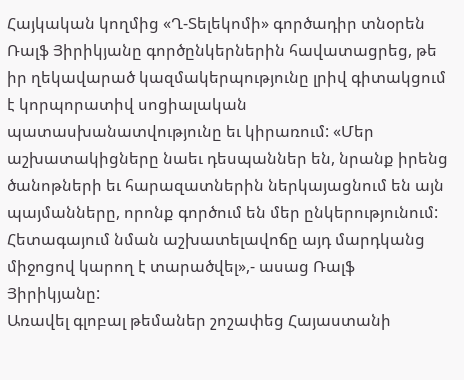Հայկական կողմից «Ղ-Տելեկոմի» գործադիր տնօրեն Ռալֆ Յիրիկյանը գործընկերներին հավատացրեց, թե իր ղեկավարած կազմակերպությունը լրիվ գիտակցում է կորպորատիվ սոցիալական պատասխանատվությունը եւ կիրառում: «Մեր աշխատակիցները նաեւ դեսպաններ են, նրանք իրենց ծանոթների եւ հարազատներին ներկայացնում են այն պայմանները, որոնք գործում են մեր ընկերությունում: Հետագայում նման աշխատելավոճը այդ մարդկանց միջոցով կարող է տարածվել»,- ասաց Ռալֆ Յիրիկյանը:
Առավել գլոբալ թեմաներ շոշափեց Հայաստանի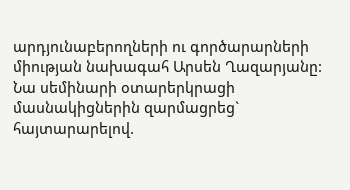արդյունաբերողների ու գործարարների միության նախագահ Արսեն Ղազարյանը: Նա սեմինարի օտարերկրացի մասնակիցներին զարմացրեց` հայտարարելով.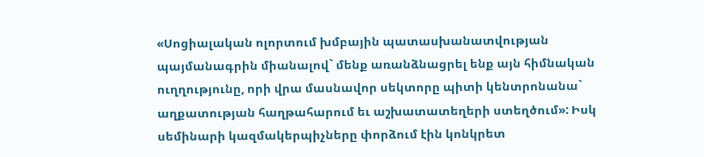«Սոցիալական ոլորտում խմբային պատասխանատվության պայմանագրին միանալով` մենք առանձնացրել ենք այն հիմնական ուղղությունը, որի վրա մասնավոր սեկտորը պիտի կենտրոնանա` աղքատության հաղթահարում եւ աշխատատեղերի ստեղծում»: Իսկ սեմինարի կազմակերպիչները փորձում էին կոնկրետ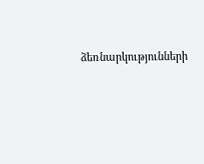ձեռնարկությունների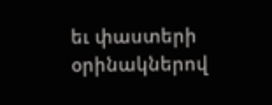եւ փաստերի օրինակներով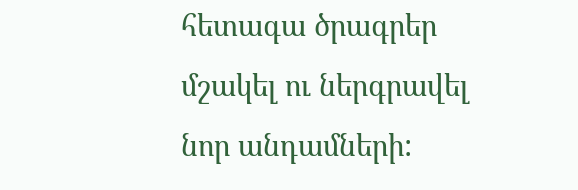հետագա ծրագրեր մշակել ու ներգրավել նոր անդամների: